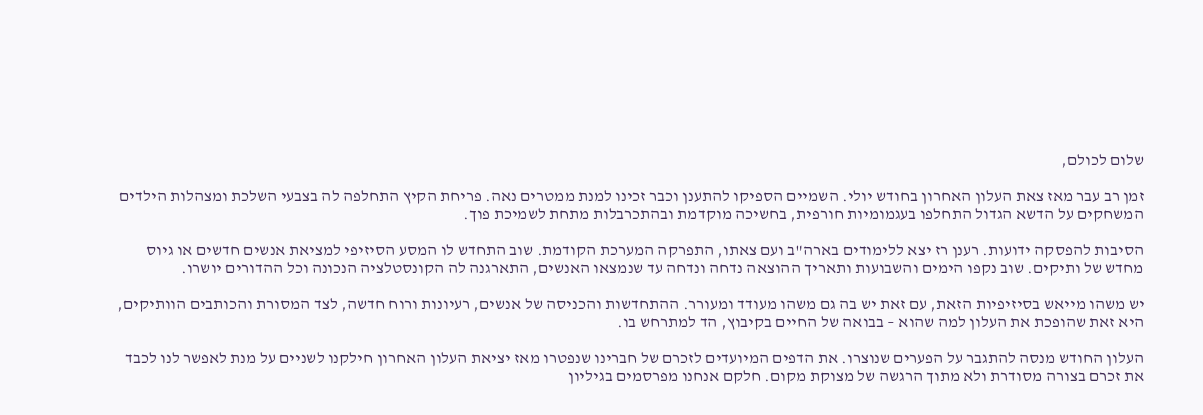שלום לכולם,

זמן רב עבר מאז צאת העלון האחרון בחודש יולי. השמיים הספיקו להתענן וכבר זכינו למנת ממטרים נאה. פריחת הקיץ התחלפה לה בצבעי השלכת ומצהלות הילדים המשחקים על הדשא הגדול התחלפו בעגמומיות חורפית, בחשיכה מוקדמת ובהתכרבלות מתחת לשמיכת פוך.

הסיבות להפסקה ידועות. רענן רז יצא ללימודים בארה"ב ועם צאתו, התפרקה המערכת הקודמת. שוב התחדש לו המסע הסיזיפי למציאת אנשים חדשים או גיוס מחדש של ותיקים. שוב נקפו הימים והשבועות ותאריך ההוצאה נדחה ונדחה עד שנמצאו האנשים, התארגנה לה הקונסטלציה הנכונה וכל ההדורים יושרו.

יש משהו מייאש בסיזיפיות הזאת, עם זאת יש בה גם משהו מעודד ומעורר. ההתחדשות והכניסה של אנשים, רעיונות ורוח חדשה, לצד המסורת והכותבים הוותיקים, היא זאת שהופכת את העלון למה שהוא – בבואה של החיים בקיבוץ, הד למתרחש בו.

העלון החודש מנסה להתגבר על הפערים שנוצרו. את הדפים המיועדים לזכרם של חברינו שנפטרו מאז יציאת העלון האחרון חילקנו לשניים על מנת לאפשר לנו לכבד את זכרם בצורה מסודרת ולא מתוך הרגשה של מצוקת מקום. חלקם אנחנו מפרסמים בגיליון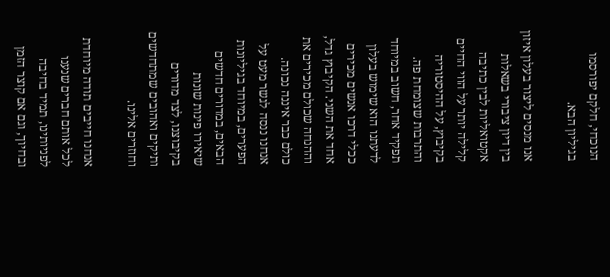הנוכחי, חלקם יפורסמו בגיליון הבא.

אנו מנסים ליצור בעלון איזון בין דיון ציבורי בשאלות אקטואליות לבין כתיבה קלילה יותר על הווי החיים בקיבוץ, על ההיסטוריה והתרבות שצומחת פה. תפקיד אחר, חשוב במיוחד לדעתנו הוא שימוש בעלון ככלי דרכו אנשים מכירים אחד את השני. הקיבוץ גדל, וההנחה שכולם מכירים את כולם כבר איננה נכונה. אנחנו ננסה לגשר מעט על הפערים, במיוחד בגיליונות הבאים, במדורים חדשים שיאירו פינות שונות בקיבוצנו, לצד מדורים ותיקים ואהובים שמתחדשים וחוזרים אלינו.

אנחנו חייבים תודה מיוחדת לכל אותם חברים שנענו לפניותינו, תמיד בחיבה ובחיוך, וגם אם קוצר הזמן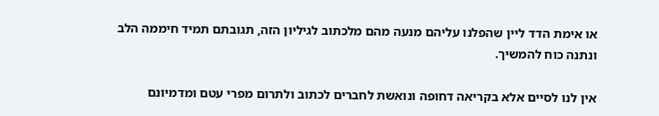או אימת הדד ליין שהפלנו עליהם מנעה מהם מלכתוב לגיליון הזה, תגובתם תמיד חיממה הלב ונתנה כוח להמשיך.

אין לנו לסיים אלא בקריאה דחופה ונואשת לחברים לכתוב ולתרום מפרי עטם ומדמיונם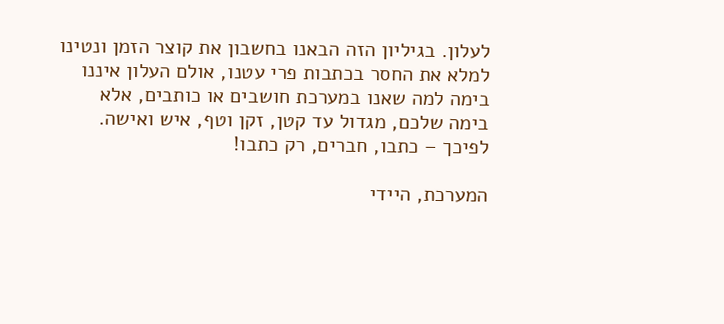לעלון. בגיליון הזה הבאנו בחשבון את קוצר הזמן ונטינו למלא את החסר בכתבות פרי עטנו, אולם העלון איננו בימה למה שאנו במערכת חושבים או כותבים, אלא בימה שלכם, מגדול עד קטן, זקן וטף, איש ואישה. לפיכך – כתבו, חברים, רק כתבו!

המערכת, היידי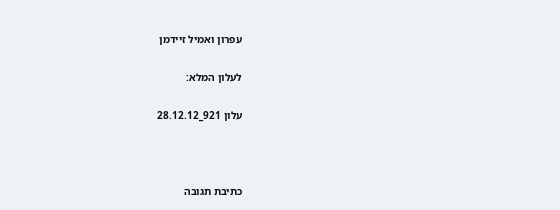עפרון ואמיל זיידמן

לעלון המלא:

עלון 921_28.12.12



כתיבת תגובה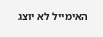האימייל לא יוצג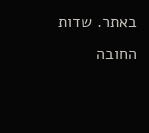באתר. שדות החובה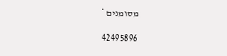מסומנים *

42495896